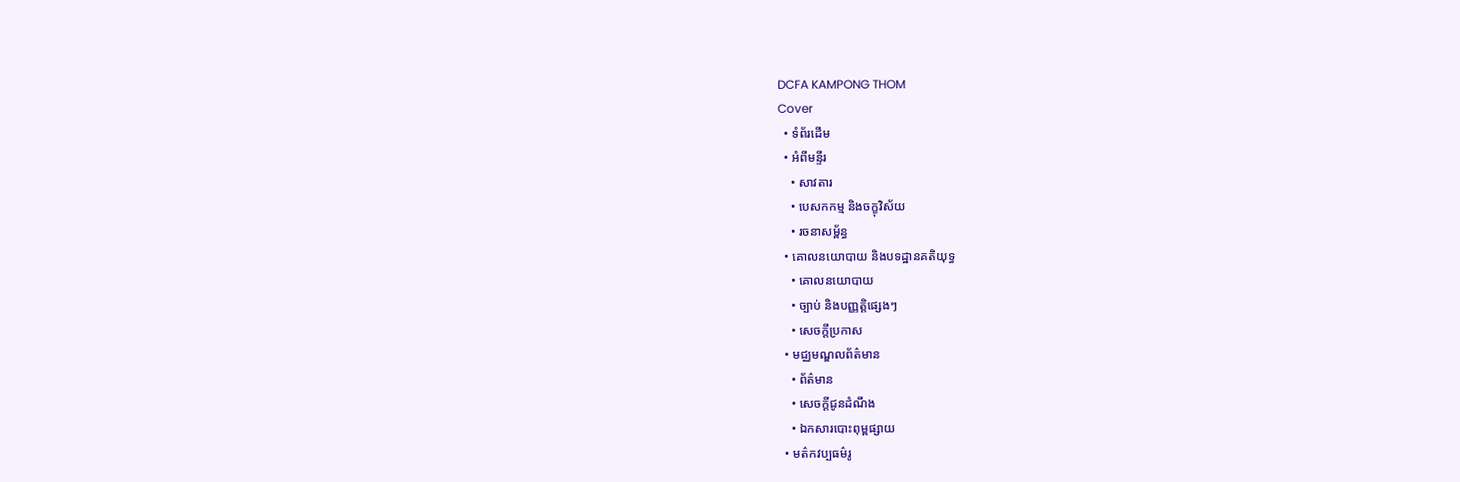DCFA KAMPONG THOM
Cover
  • ទំព័រដើម
  • អំពីមន្ទីរ
    • សាវតារ
    • បេសកកម្ម និងចក្ខុវិស័យ
    • រចនាសម្ព័ន្ធ
  • គោលនយោបាយ និងបទដ្ឋានគតិយុទ្ធ
    • គោលនយោបាយ
    • ច្បាប់ និងបញ្ញត្តិផ្សេងៗ
    • សេចក្តីប្រកាស
  • មជ្ឈមណ្ឌលព័ត៌មាន
    • ព័ត៌មាន
    • សេចក្តីជូនដំណឹង
    • ឯកសារបោះពុម្ពផ្សាយ
  • មត៌កវប្បធម៌រូ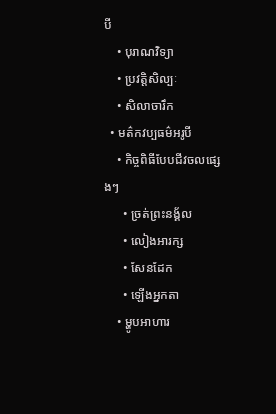បី
    • បុរាណវិទ្យា
    • ប្រវត្តិសិល្បៈ
    • សិលាចារឹក
  • មត៌កវប្បធម៌អរូបី
    • កិច្ចពិធីបែបជីវចលផ្សេងៗ
      • ច្រត់ព្រះនង្គ័ល
      • លៀងអារក្ស
      • សែនដែក
      • ឡើងអ្នកតា
    • ម្ហូបអាហារ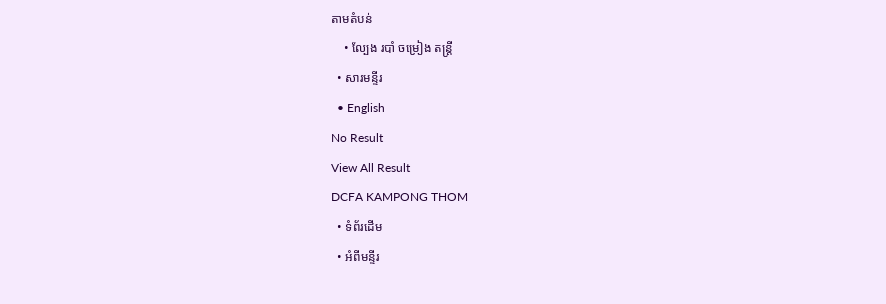តាមតំបន់
    • ល្បែង របាំ ចម្រៀង តន្រ្តី
  • សារមន្ទីរ
  • English
No Result
View All Result
DCFA KAMPONG THOM
  • ទំព័រដើម
  • អំពីមន្ទីរ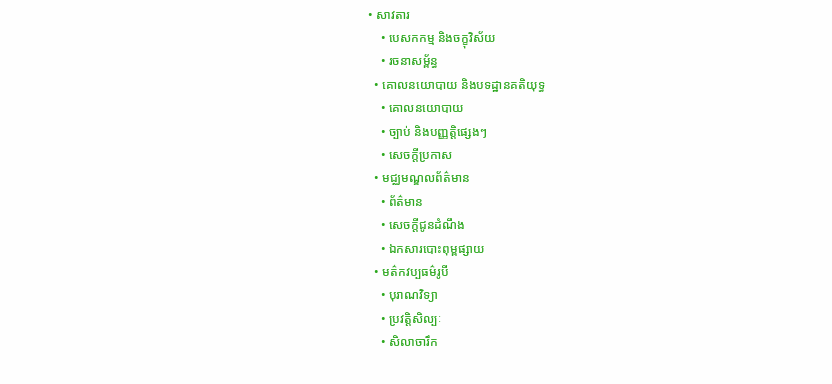• សាវតារ
    • បេសកកម្ម និងចក្ខុវិស័យ
    • រចនាសម្ព័ន្ធ
  • គោលនយោបាយ និងបទដ្ឋានគតិយុទ្ធ
    • គោលនយោបាយ
    • ច្បាប់ និងបញ្ញត្តិផ្សេងៗ
    • សេចក្តីប្រកាស
  • មជ្ឈមណ្ឌលព័ត៌មាន
    • ព័ត៌មាន
    • សេចក្តីជូនដំណឹង
    • ឯកសារបោះពុម្ពផ្សាយ
  • មត៌កវប្បធម៌រូបី
    • បុរាណវិទ្យា
    • ប្រវត្តិសិល្បៈ
    • សិលាចារឹក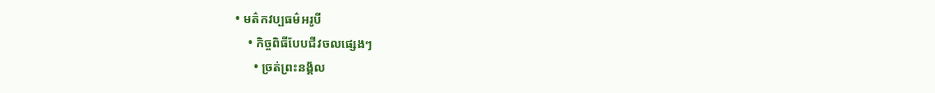• មត៌កវប្បធម៌អរូបី
    • កិច្ចពិធីបែបជីវចលផ្សេងៗ
      • ច្រត់ព្រះនង្គ័ល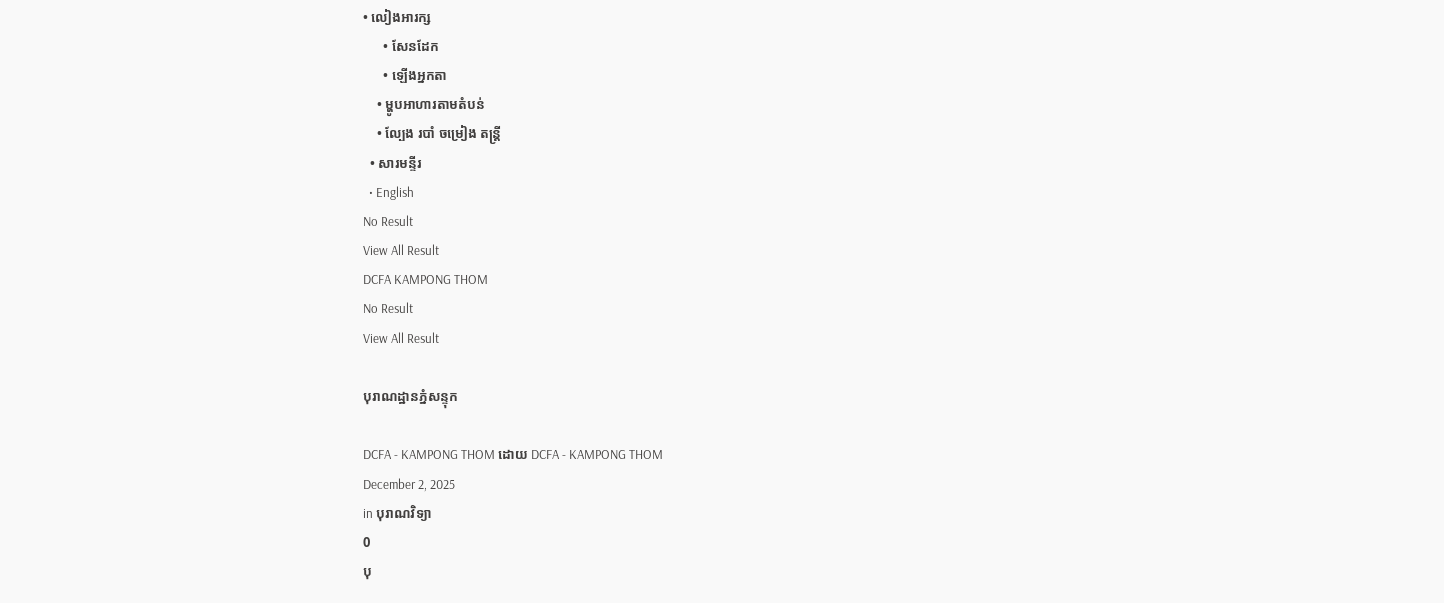• លៀងអារក្ស
      • សែនដែក
      • ឡើងអ្នកតា
    • ម្ហូបអាហារតាមតំបន់
    • ល្បែង របាំ ចម្រៀង តន្រ្តី
  • សារមន្ទីរ
  • English
No Result
View All Result
DCFA KAMPONG THOM
No Result
View All Result

បុរាណដ្ឋានភ្នំសន្ទុក

DCFA - KAMPONG THOM ដោយ DCFA - KAMPONG THOM
December 2, 2025
in បុរាណវិទ្យា
0
បុ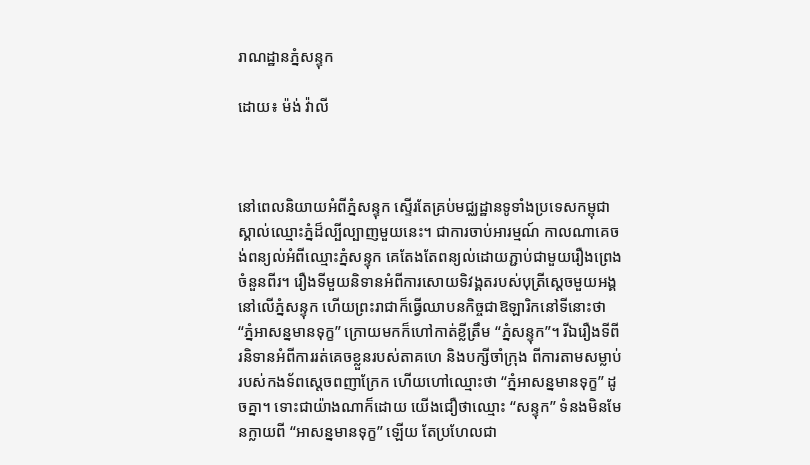រាណដ្ឋានភ្នំសន្ទុក

ដោយ៖ ម៉ង់ វ៉ាលី



នៅពេលនិយាយអំពីភ្នំសន្ទុក ស្ទើរតែគ្រប់មជ្ឈដ្ឋានទូទាំងប្រទេសកម្ពុជា ស្គាល់ឈ្មោះភ្នំដ៏ល្បីល្បាញមួយនេះ។ ជាការចាប់អារម្មណ៍ កាលណាគេចង់ពន្យល់អំពីឈ្មោះភ្នំសន្ទុក គេតែងតែពន្យល់ដោយភ្ជាប់ជាមួយរឿងព្រេងចំនួនពីរ។ រឿងទីមួយនិទានអំពីការសោយទិវង្គតរបស់បុត្រីស្តេចមួយអង្គនៅលើភ្នំសន្ទុក ហើយព្រះរាជាក៏ធ្វើឈាបនកិច្ចជាឱឡារិកនៅទីនោះថា “ភ្នំអាសន្នមានទុក្ខ” ក្រោយមកក៏ហៅកាត់ខ្លីត្រឹម “ភ្នំសន្ទុក”។ រីឯរឿងទីពីរនិទានអំពីការរត់គេចខ្លួនរបស់តាគហេ និងបក្សីចាំក្រុង ពីការតាមសម្លាប់របស់កងទ័ពស្តេចពញាក្រែក ហើយហៅឈ្មោះថា “ភ្នំអាសន្នមានទុក្ខ” ដូចគ្នា។ ទោះជាយ៉ាងណាក៏ដោយ យើងជឿថាឈ្មោះ “សន្ទុក” ទំនងមិនមែនក្លាយពី “អាសន្នមានទុក្ខ” ឡើយ តែប្រហែលជា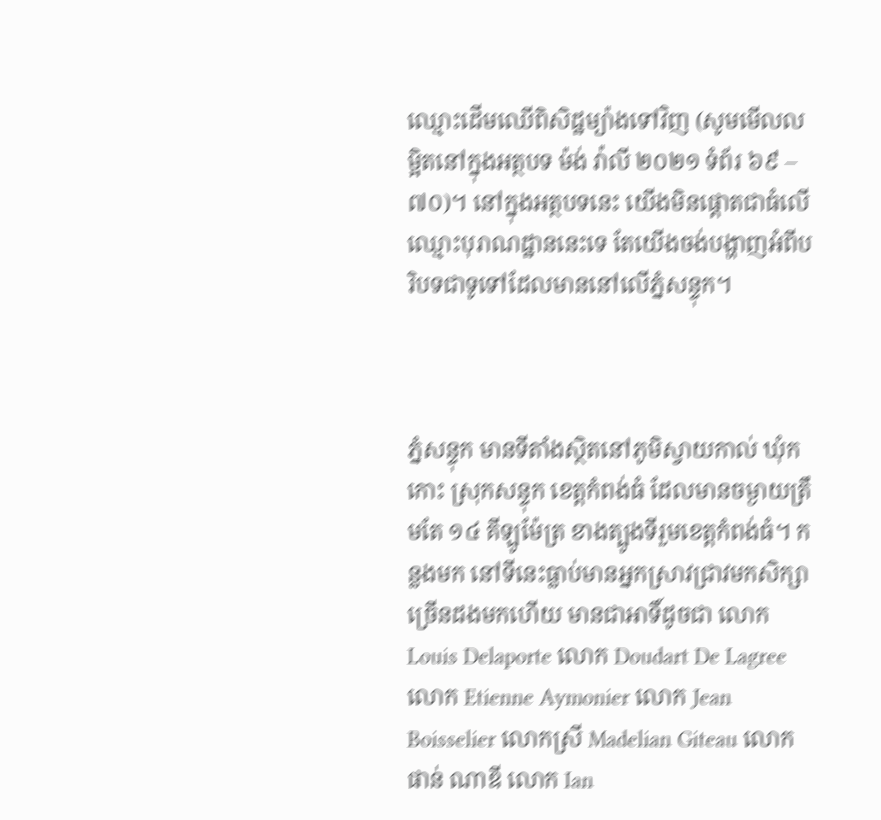ឈ្មោះដើមឈើពិសិដ្ឋម្យ៉ាងទៅវិញ (សូមមើលលម្អិតនៅក្នុងអត្ថបទ ម៉ង់ វ៉ាលី ២០២១ ទំព័រ ៦៩ – ៧០)។ នៅក្នុងអត្ថបទនេះ យើងមិនផ្តោតជាធំលើឈ្មោះបុរាណដ្ឋាននេះទេ តែយើងចង់បង្ហាញអំពីបរិបទជាទូទៅដែលមាននៅលើភ្នំសន្ទុក។



ភ្នំសន្ទុក មានទីតាំងស្ថិតនៅភូមិស្វាយកាល់ ឃុំកកោះ ស្រុកសន្ទុក ខេត្តកំពង់ធំ ដែលមានចម្ងាយត្រឹមតែ ១៤ គីឡូម៉ែត្រ ខាងត្បូងទីរួមខេត្តកំពង់ធំ។ កន្លងមក នៅទីនេះធ្លាប់មានអ្នកស្រាវជ្រាវមកសិក្សាច្រើនដងមកហើយ មានជាអាទិ៍ដូចជា លោក Louis Delaporte លោក Doudart De Lagree លោក Etienne Aymonier លោក Jean Boisselier លោកស្រី Madelian Giteau លោក ផាន់ ណាឌី លោក Ian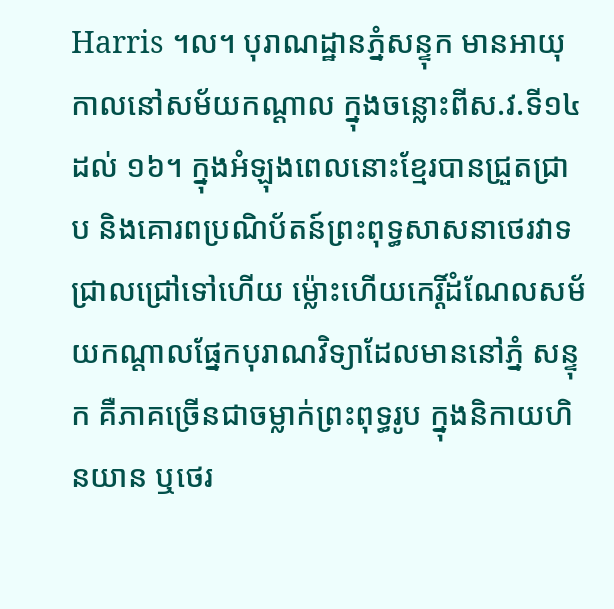Harris ។ល។ បុរាណដ្ឋានភ្នំសន្ទុក មានអាយុកាលនៅសម័យកណ្តាល ក្នុងចន្លោះពីស.វ.ទី១៤ ដល់ ១៦។ ក្នុងអំឡុងពេលនោះខ្មែរបានជ្រួតជ្រាប និងគោរពប្រណិប័តន៍ព្រះពុទ្ធសាសនាថេរវាទជ្រាលជ្រៅទៅហើយ ម្ល៉ោះហើយកេរ្តិ៍ដំណែលសម័យកណ្តាលផ្នែកបុរាណវិទ្យាដែលមាននៅភ្នំ សន្ទុក គឺភាគច្រើនជាចម្លាក់ព្រះពុទ្ធរូប ក្នុងនិកាយហិនយាន ឬថេរ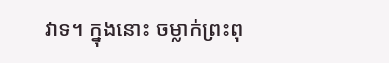វាទ។ ក្នុងនោះ ចម្លាក់ព្រះពុ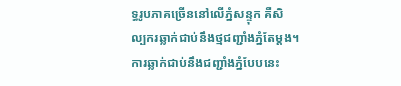ទ្ធរូបភាគច្រើននៅលើភ្នំសន្ទុក គឺសិល្បករឆ្លាក់ជាប់នឹងថ្មជញ្ជាំងភ្នំតែម្តង។ ការឆ្លាក់ជាប់នឹងជញ្ជាំងភ្នំបែបនេះ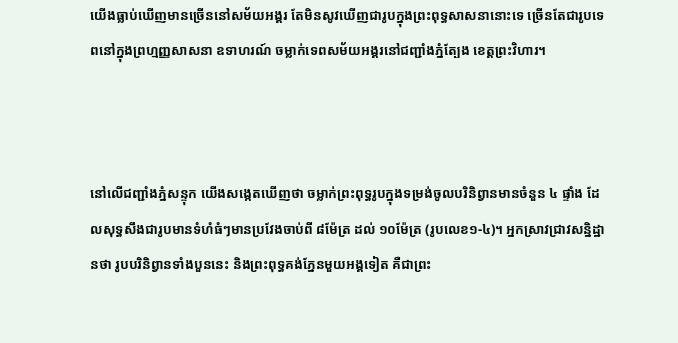យើងធ្លាប់ឃើញមានច្រើននៅសម័យអង្គរ តែមិនសូវឃើញជារូបក្នុងព្រះពុទ្ធសាសនានោះទេ ច្រើនតែជារូបទេពនៅក្នុងព្រហ្មញ្ញសាសនា ឧទាហរណ៍ ចម្លាក់ទេពសម័យអង្គរនៅជញ្ជាំងភ្នំត្បែង ខេត្តព្រះវិហារ។



នៅលើជញ្ជាំងភ្នំសន្ទុក យើងសង្កេតឃើញថា ចម្លាក់ព្រះពុទ្ធរូបក្នុងទម្រង់ចូលបរិនិព្វានមានចំនួន ៤ ផ្ទាំង ដែលសុទ្ធសឹងជារូបមានទំហំធំៗមានប្រវែងចាប់ពី ៨ម៉ែត្រ ដល់ ១០ម៉ែត្រ (រូបលេខ១-៤)។ អ្នកស្រាវជ្រាវសន្និដ្ឋានថា រូបបរិនិព្វានទាំងបួននេះ និងព្រះពុទ្ធគង់ភ្នែនមួយអង្គទៀត គឺជាព្រះ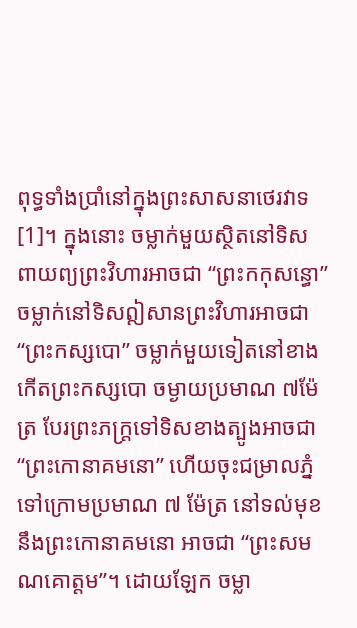ពុទ្ធទាំងប្រាំនៅក្នុងព្រះសាសនាថេរវាទ[1]។ ក្នុងនោះ ចម្លាក់មួយស្ថិតនៅទិសពាយព្យព្រះវិហារអាចជា “ព្រះកកុសន្ធោ” ចម្លាក់នៅទិសឦសានព្រះវិហារអាចជា “ព្រះកស្សបោ” ចម្លាក់មួយទៀតនៅខាងកើតព្រះកស្សបោ ចម្ងាយប្រមាណ ៧ម៉ែត្រ បែរព្រះភក្រ្តទៅទិសខាងត្បូងអាចជា “ព្រះកោនាគមនោ” ហើយចុះជម្រាលភ្នំទៅក្រោមប្រមាណ ៧ ម៉ែត្រ នៅទល់មុខនឹងព្រះកោនាគមនោ អាចជា “ព្រះសមណគោត្តម”។ ដោយឡែក ចម្លា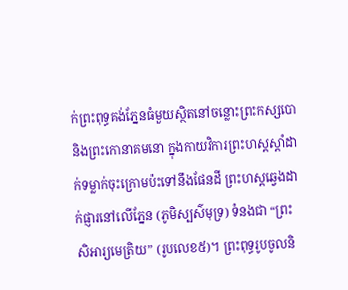ក់ព្រះពុទ្ធគង់ភ្នែនធំមួយស្ថិតនៅចន្លោះព្រះកស្សបោ និងព្រះកោនាគមនោ ក្នុងកាយវិការព្រះហស្តស្តាំដាក់ទម្លាក់ចុះក្រោមប៉ះទៅនឹងផែនដី ព្រះហស្តឆ្វេងដាក់ផ្ញារនៅលើភ្នែន (ភូមិស្បស៌មុទ្រ) ទំនងជា “ព្រះសិអារ្យមេត្រិយ” (រូបលេខ៥)។ ព្រះពុទ្ធរូបចូលនិ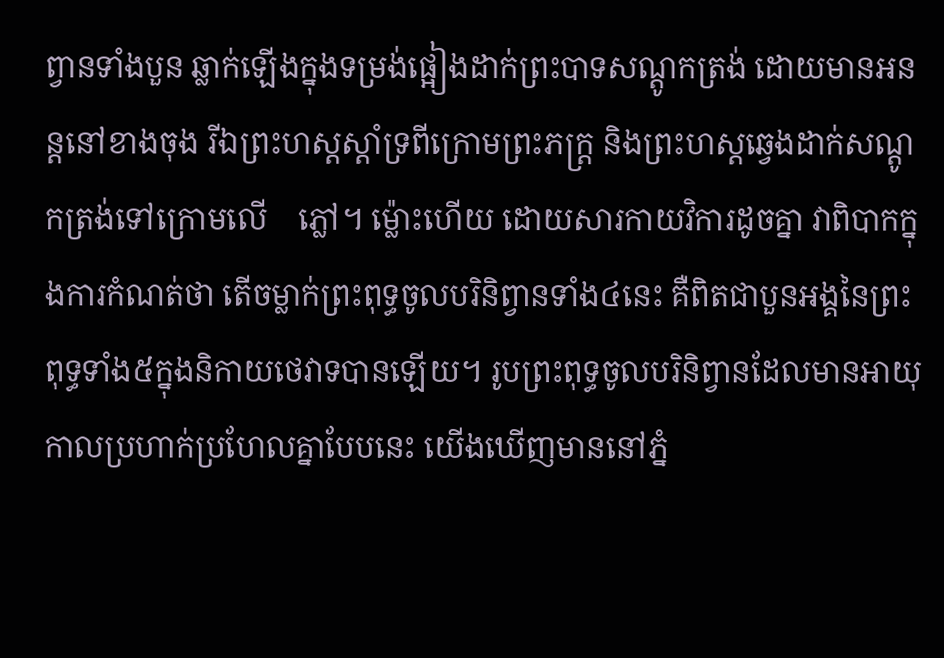ព្វានទាំងបួន ឆ្លាក់ឡើងក្នុងទម្រង់ផ្អៀងដាក់ព្រះបាទសណ្តូកត្រង់ ដោយមានអនន្តនៅខាងចុង រីឯព្រះហស្តស្តាំទ្រពីក្រោមព្រះភក្រ្ត និងព្រះហស្តឆ្វេងដាក់សណ្តូកត្រង់ទៅក្រោមលើ    ភ្លៅ។ ម្ល៉ោះហើយ ដោយសារកាយវិការដូចគ្នា វាពិបាកក្នុងការកំណត់ថា តើចម្លាក់ព្រះពុទ្ធចូលបរិនិព្វានទាំង៤នេះ គឺពិតជាបួនអង្គនៃព្រះពុទ្ធទាំង៥ក្នុងនិកាយថេវាទបានឡើយ។ រូបព្រះពុទ្ធចូលបរិនិព្វានដែលមានអាយុកាលប្រហាក់ប្រហែលគ្នាបែបនេះ យើងឃើញមាននៅភ្នំ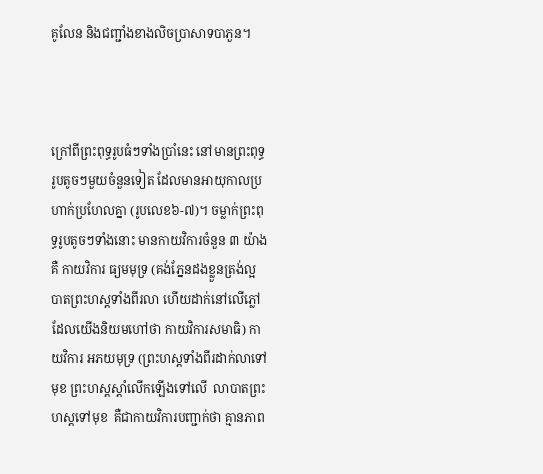គូលែន និងជញ្ជាំងខាងលិចប្រាសាទបាភួន។



ក្រៅពីព្រះពុទ្ធរូបធំៗទាំងប្រាំនេះ នៅមានព្រះពុទ្ធរូបតូចៗមួយចំនួនទៀត ដែលមានអាយុកាលប្រហាក់ប្រហែលគ្នា (រូបលេខ៦-៧)។ ចម្លាក់ព្រះពុទ្ធរូបតូចៗទាំងនោះ មានកាយវិការចំនួន ៣ យ៉ាង គឺ កាយវិការ ធ្យមមុទ្រ (គង់ភ្នែនដងខ្លួនត្រង់ល្អ បាតព្រះហស្តទាំងពីរលា ហើយដាក់នៅលើភ្លៅ ដែលយើងនិយមហៅថា កាយវិការសមាធិ) កាយវិការ អភយមុទ្រ (ព្រះហស្តទាំងពីរដាក់លាទៅមុខ ព្រះហស្តស្តាំលើកឡើងទៅលើ  លាបាតព្រះហស្តទៅមុខ  គឺជាកាយវិការបញ្ជាក់ថា គ្មានភាព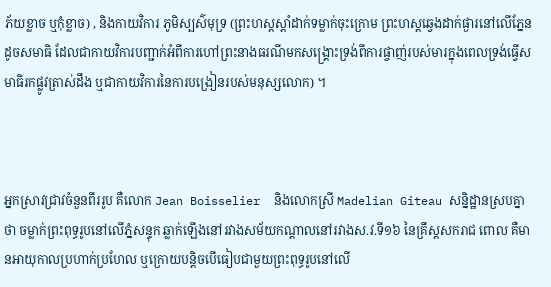ភ័យខ្លាច ឬកុំខ្លាច) , និងកាយវិការ ភូមិស្បស៌មុទ្រ (ព្រះហស្តស្តាំដាក់ទម្លាក់ចុះក្រោម ព្រះហស្តឆ្វេងដាក់ផ្ងារនៅលើភ្នែនដូចសមាធិ ដែលជាកាយវិការបញ្ជាក់អំពីការហៅព្រះនាងធរណីមកសង្រ្គោះទ្រង់ពីការផ្ចាញ់របស់មារក្នុងពេលទ្រង់ធ្វើសមាធិរកផ្លូវត្រាស់ដឹង ឬជាកាយវិការនៃការបង្រៀនរបស់មនុស្សលោក) ។



អ្នកស្រាវជ្រាវចំនួនពីររូប គឺលោក Jean Boisselier  និងលោកស្រី Madelian Giteau សន្និដ្ឋានស្របគ្នាថា ចម្លាក់ព្រះពុទ្ធរូបនៅលើភ្នំសន្ទុក ឆ្លាក់ឡើងនៅរវាងសម័យកណ្តាលនៅរវាងស.វ.ទី១៦ នៃគ្រឹស្តសករាជ ពោល គឺមានអាយុកាលប្រហាក់ប្រហែល ឬក្រោយបន្តិចបើធៀបជាមួយព្រះពុទ្ធរូបនៅលើ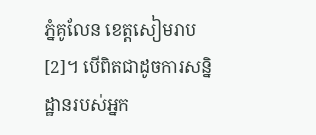ភ្នំគូលែន ខេត្តសៀមរាប[2]។ បើពិតជាដូចការសន្និដ្ឋានរបស់អ្នក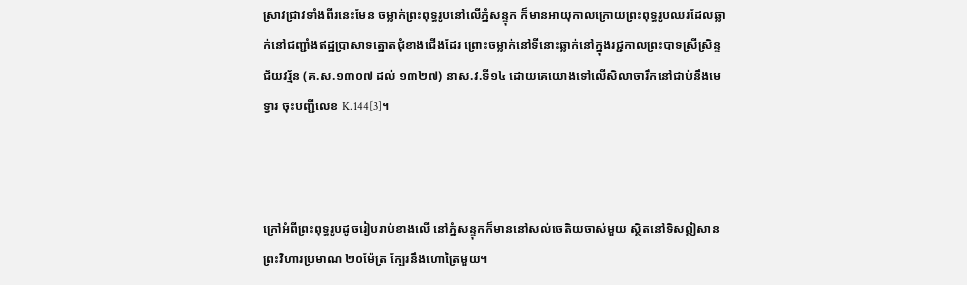ស្រាវជ្រាវទាំងពីរនេះមែន ចម្លាក់ព្រះពុទ្ធរូបនៅលើភ្នំសន្ទុក ក៏មានអាយុកាលក្រោយព្រះពុទ្ធរូបឈរដែលឆ្លាក់នៅជញ្ជាំងឥដ្ឋប្រាសាទត្នោតជុំខាងជើងដែរ ព្រោះចម្លាក់នៅទីនោះឆ្លាក់នៅក្នុងរជ្ជកាលព្រះបាទស្រីស្រិន្ទជ័យវរ្ម័ន (គ.ស.១៣០៧ ដល់ ១៣២៧) នាស.វ.ទី១៤ ដោយគេយោងទៅលើសិលាចារឹកនៅជាប់នឹងមេទ្វារ ចុះបញ្ជីលេខ K.144[3]។



ក្រៅអំពីព្រះពុទ្ធរូបដូចរៀបរាប់ខាងលើ នៅភ្នំសន្ទុកក៏មាននៅសល់ចេតិយចាស់មួយ ស្ថិតនៅទិសឦសានព្រះវិហារប្រមាណ ២០ម៉ែត្រ ក្បែរនឹងហោត្រៃមួយ។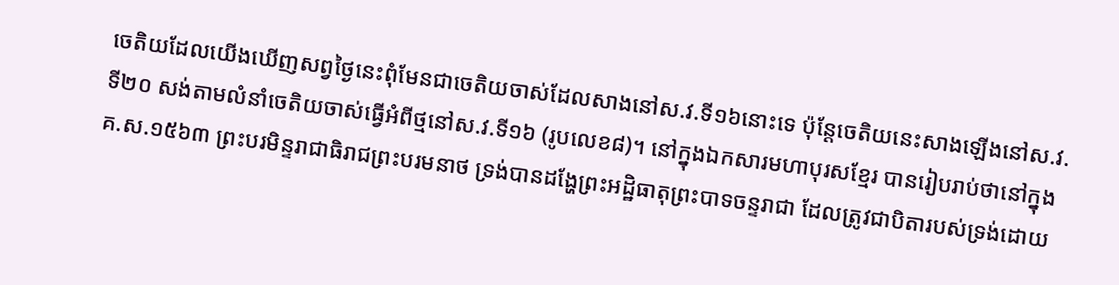ចេតិយដែលយើងឃើញសព្វថ្ងៃនេះពុំមែនជាចេតិយចាស់ដែលសាងនៅស.វ.ទី១៦នោះទេ ប៉ុន្តែចេតិយនេះសាងឡើងនៅស.វ.ទី២០ សង់តាមលំនាំចេតិយចាស់ធ្វើអំពីថ្មនៅស.វ.ទី១៦ (រូបលេខ៨)។ នៅក្នុងឯកសារមហាបុរសខ្មែរ បានរៀបរាប់ថានៅក្នុងគ.ស.១៥៦៣ ព្រះបរមិន្ទរាជាធិរាជព្រះបរមនាថ ទ្រង់បានដង្ហែព្រះអដ្ឋិធាតុព្រះបាទចន្ទរាជា ដែលត្រូវជាបិតារបស់ទ្រង់ដោយ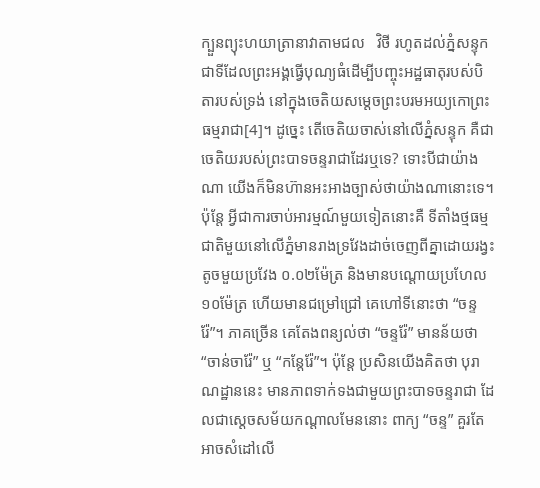ក្បួនព្យុះហយាត្រានាវាតាមជល   វិថី រហូតដល់ភ្នំសន្ទុកជាទីដែលព្រះអង្គធ្វើបុណ្យធំដើម្បីបញ្ចុះអដ្ឋធាតុរបស់បិតារបស់ទ្រង់ នៅក្នុងចេតិយសម្តេចព្រះបរមអយ្យកោព្រះធម្មរាជា[4]។ ដូច្នេះ តើចេតិយចាស់នៅលើភ្នំសន្ទុក គឺជាចេតិយរបស់ព្រះបាទចន្ទរាជាដែរឬទេ? ទោះបីជាយ៉ាងណា យើងក៏មិនហ៊ានអះអាងច្បាស់ថាយ៉ាងណានោះទេ។ ប៉ុន្តែ អ្វីជាការចាប់អារម្មណ៍មួយទៀតនោះគឺ ទីតាំងថ្មធម្មជាតិមួយនៅលើភ្នំមានរាងទ្រវែងដាច់ចេញពីគ្នាដោយរង្វះតូចមួយប្រវែង ០.០២ម៉ែត្រ និងមានបណ្តោយប្រហែល ១០ម៉ែត្រ ហើយមានជម្រៅជ្រៅ គេហៅទីនោះថា “ចន្ទរ៉ែ”។ ភាគច្រើន គេតែងពន្យល់ថា “ចន្ទរ៉ែ” មានន័យថា “ចាន់ចារ៉ែ” ឬ “កន្តែរ៉ែ”។ ប៉ុន្តែ ប្រសិនយើងគិតថា បុរាណដ្ឋាននេះ មានភាពទាក់ទងជាមួយព្រះបាទចន្ទរាជា ដែលជាស្តេចសម័យកណ្តាលមែននោះ ពាក្យ “ចន្ទ” គួរតែអាចសំដៅលើ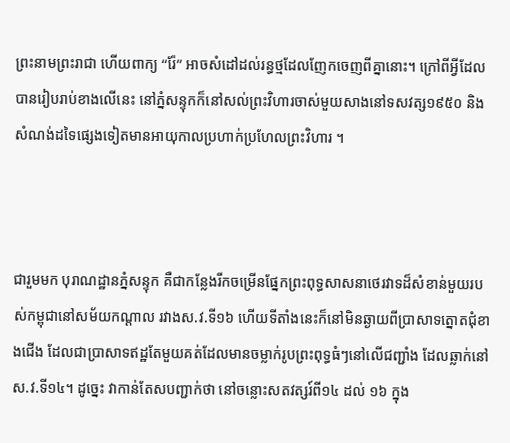ព្រះនាមព្រះរាជា ហើយពាក្យ “រ៉ែ” អាចសំដៅដល់រន្ធថ្មដែលញែកចេញពីគ្នានោះ។ ក្រៅពីអ្វីដែលបានរៀបរាប់ខាងលើនេះ នៅភ្នំសន្ទុកក៏នៅសល់ព្រះវិហារចាស់មួយសាងនៅទសវត្ស១៩៥០ និងសំណង់ដទៃផ្សេងទៀតមានអាយុកាលប្រហាក់ប្រហែលព្រះវិហារ ។



ជារួមមក បុរាណដ្ឋានភ្នំសន្ទុក គឺជាកន្លែងរីកចម្រើនផ្នែកព្រះពុទ្ធសាសនាថេរវាទដ៏សំខាន់មួយរបស់កម្ពុជានៅសម័យកណ្តាល រវាងស.វ.ទី១៦ ហើយទីតាំងនេះក៏នៅមិនឆ្ងាយពីប្រាសាទត្នោតជុំខាងជើង ដែលជាប្រាសាទឥដ្ឋតែមួយគត់ដែលមានចម្លាក់រូបព្រះពុទ្ធធំៗនៅលើជញ្ជាំង ដែលឆ្លាក់នៅស.វ.ទី១៤។ ដូច្នេះ វាកាន់តែសបញ្ជាក់ថា នៅចន្លោះសតវត្សរ៍ពី១៤ ដល់ ១៦ ក្នុង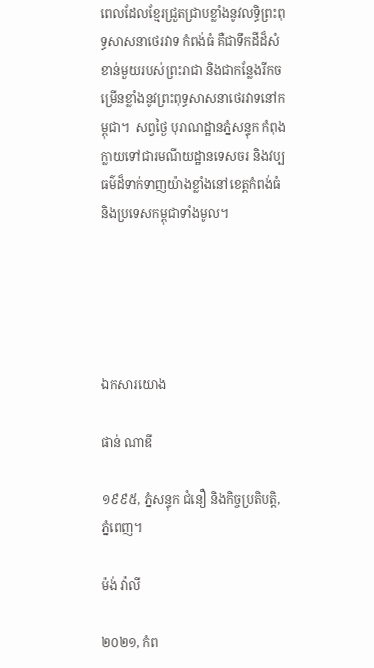ពេលដែលខ្មែរជ្រួតជ្រាបខ្លាំងនូវលទ្ធិព្រះពុទ្ធសាសនាថេរវាទ កំពង់ធំ គឺជាទឹកដីដ៏សំខាន់មួយរបស់ព្រះរាជា និងជាកន្លែងរីកចម្រើនខ្លាំងនូវព្រះពុទ្ធសាសនាថេរវាទនៅកម្ពុជា។  សព្វថ្ងៃ បុរាណដ្ឋានភ្នំសន្ទុក កំពុងក្លាយទៅជារមណីយដ្ឋានទេសចរ និងវប្បធម៌ដ៏ទាក់ទាញយ៉ាងខ្លាំងនៅខេត្តកំពង់ធំ និងប្រទេសកម្ពុជាទាំងមូល។





ឯកសារយោង

ផាន់ ណាឌី

១៩៩៥, ភ្នំសន្ទុក ជំនឿ និងកិច្ចប្រតិបត្តិ, ភ្នំពេញ។

ម៉ង់ វ៉ាលី

២០២១, កំព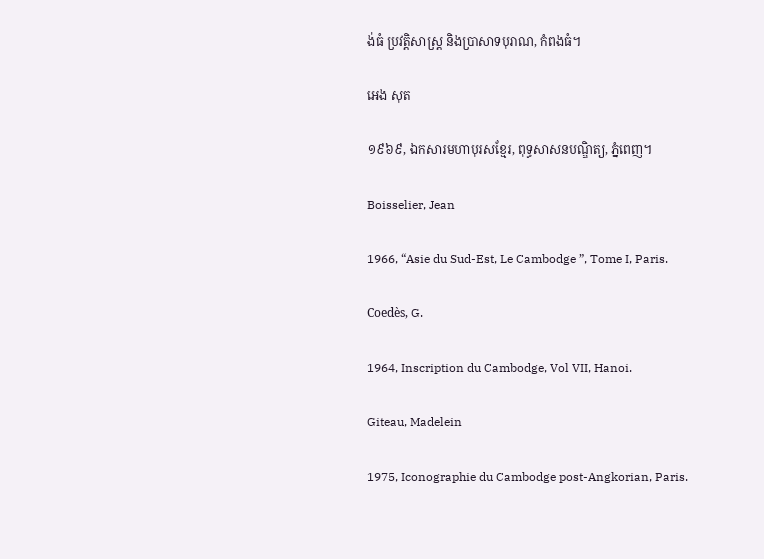ង់ធំ ប្រវត្តិសាស្រ្ត និងប្រាសាទបុរាណ, កំពងធំ។

អេង សុត

១៩៦៩, ឯកសារមហាបុរសខ្មែរ, ពុទ្ធសាសនបណ្ឌិត្យ, ភ្នំពេញ។

Boisselier, Jean

1966, “Asie du Sud-Est, Le Cambodge ”, Tome I, Paris.

Coedès, G.

1964, Inscription du Cambodge, Vol VII, Hanoi.

Giteau, Madelein

1975, Iconographie du Cambodge post-Angkorian, Paris.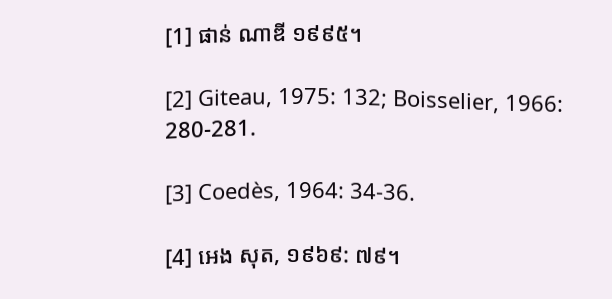[1] ផាន់ ណាឌី ១៩៩៥។

[2] Giteau, 1975: 132; Boisselier, 1966: 280-281.

[3] Coedès, 1964: 34-36.

[4] អេង សុត, ១៩៦៩: ៧៩។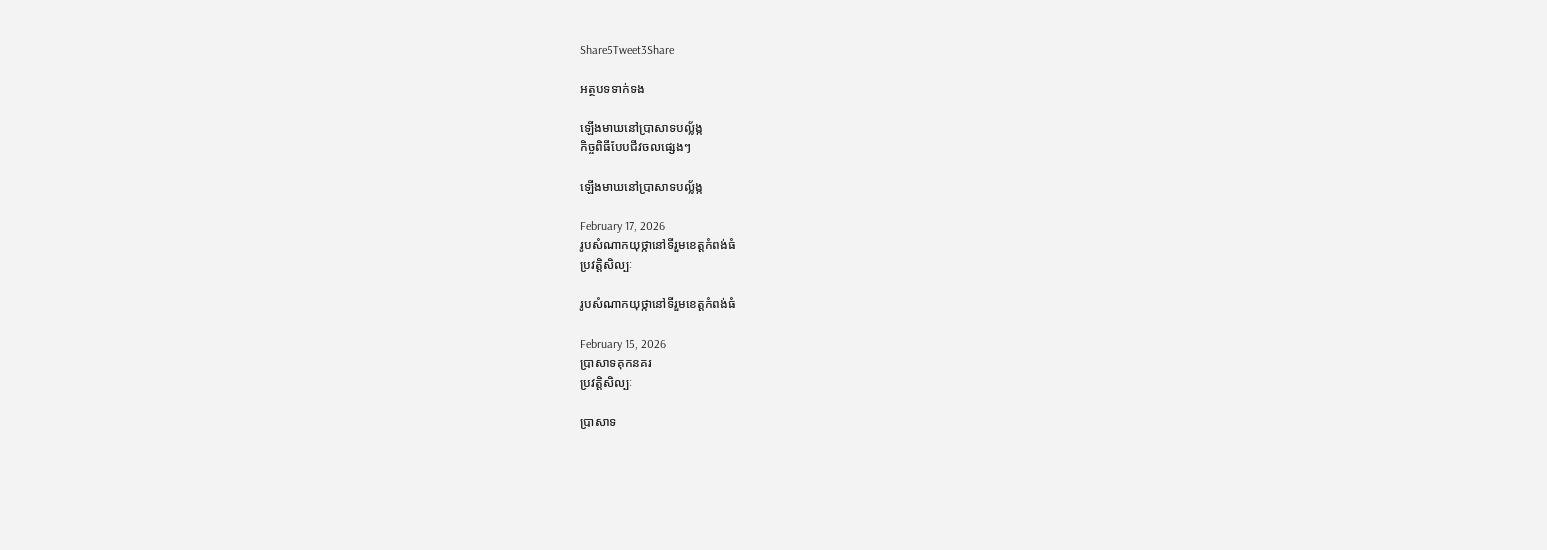Share5Tweet3Share

អត្ថបទទាក់ទង

ឡើងមាឃនៅប្រាសាទបល្ល័ង្ក
កិច្ចពិធីបែបជីវចលផ្សេងៗ

ឡើងមាឃនៅប្រាសាទបល្ល័ង្ក

February 17, 2026
រូបសំណាកយុថ្កានៅទីរួមខេត្តកំពង់ធំ
ប្រវត្តិសិល្បៈ

រូបសំណាកយុថ្កានៅទីរួមខេត្តកំពង់ធំ

February 15, 2026
ប្រាសាទគុកនគរ
ប្រវត្តិសិល្បៈ

ប្រាសាទ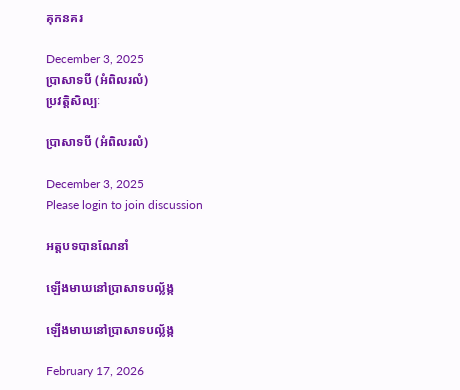គុកនគរ

December 3, 2025
ប្រាសាទបី (អំពិលរលំ)
ប្រវត្តិសិល្បៈ

ប្រាសាទបី (អំពិលរលំ)

December 3, 2025
Please login to join discussion

អត្តបទបានណែនាំ

ឡើងមាឃនៅប្រាសាទបល្ល័ង្ក

ឡើងមាឃនៅប្រាសាទបល្ល័ង្ក

February 17, 2026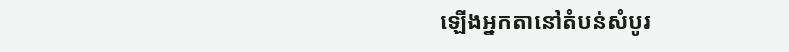ឡើងអ្នកតានៅតំបន់សំបូរ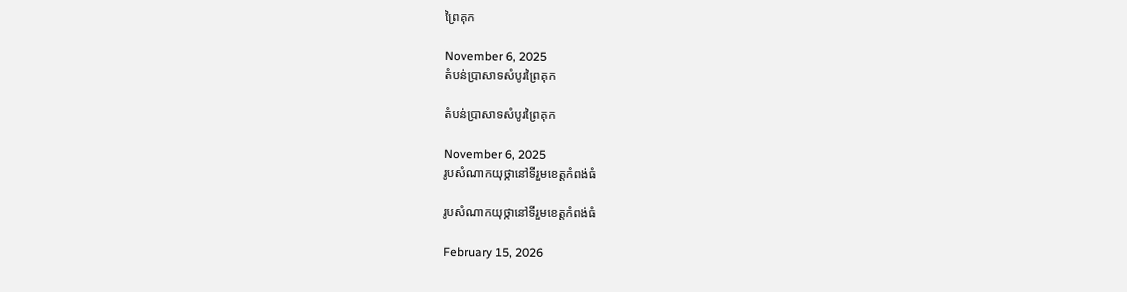ព្រៃគុក

November 6, 2025
តំបន់ប្រាសាទសំបូរព្រៃគុក

តំបន់ប្រាសាទសំបូរព្រៃគុក

November 6, 2025
រូបសំណាកយុថ្កានៅទីរួមខេត្តកំពង់ធំ

រូបសំណាកយុថ្កានៅទីរួមខេត្តកំពង់ធំ

February 15, 2026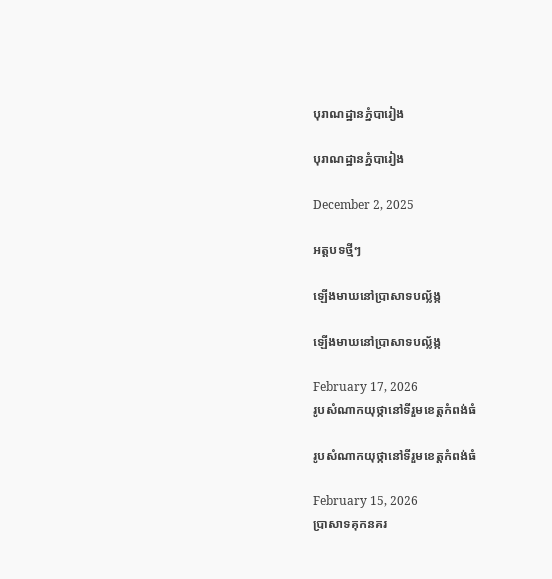បុរាណដ្ឋានភ្នំបារៀង

បុរាណដ្ឋានភ្នំបារៀង

December 2, 2025

អត្តបទថ្មីៗ

ឡើងមាឃនៅប្រាសាទបល្ល័ង្ក

ឡើងមាឃនៅប្រាសាទបល្ល័ង្ក

February 17, 2026
រូបសំណាកយុថ្កានៅទីរួមខេត្តកំពង់ធំ

រូបសំណាកយុថ្កានៅទីរួមខេត្តកំពង់ធំ

February 15, 2026
ប្រាសាទគុកនគរ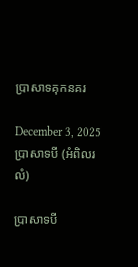ប្រាសាទគុកនគរ

December 3, 2025
ប្រាសាទបី (អំពិលរលំ)

ប្រាសាទបី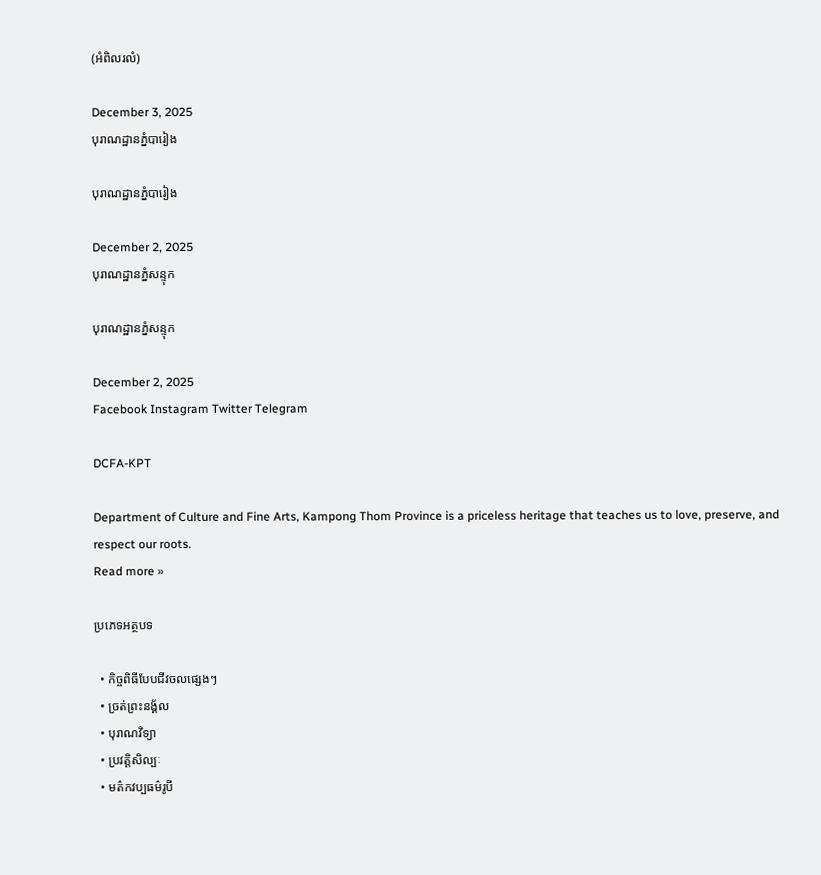(អំពិលរលំ)

December 3, 2025
បុរាណដ្ឋានភ្នំបារៀង

បុរាណដ្ឋានភ្នំបារៀង

December 2, 2025
បុរាណដ្ឋានភ្នំសន្ទុក

បុរាណដ្ឋានភ្នំសន្ទុក

December 2, 2025
Facebook Instagram Twitter Telegram

DCFA-KPT

Department of Culture and Fine Arts, Kampong Thom Province is a priceless heritage that teaches us to love, preserve, and respect our roots.
Read more »

ប្រភេទអត្ថបទ

  • កិច្ចពិធីបែបជីវចលផ្សេងៗ
  • ច្រត់ព្រះនង្គ័ល
  • បុរាណវិទ្យា
  • ប្រវត្តិសិល្បៈ
  • មត៌កវប្បធម៌រូបី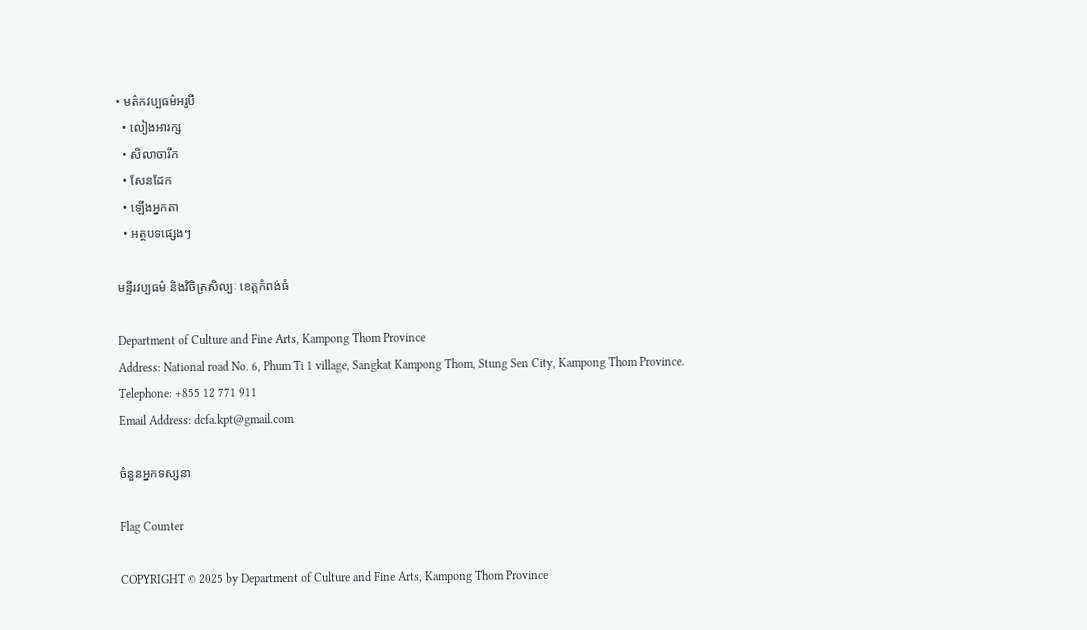• មត៌កវប្បធម៌អរូបី
  • លៀងអារក្ស
  • សិលាចារឹក
  • សែនដែក
  • ឡើងអ្នកតា
  • អត្ថបទផ្សេងៗ

មន្ទីរវប្បធម៌ និងវិចិត្រសិល្បៈ ខេត្តកំពង់ធំ

Department of Culture and Fine Arts, Kampong Thom Province
Address: National road No. 6, Phum Ti 1 village, Sangkat Kampong Thom, Stung Sen City, Kampong Thom Province.
Telephone: +855 12 771 911
Email Address: dcfa.kpt@gmail.com

ចំនួនអ្នកទស្សនា

Flag Counter

COPYRIGHT © 2025 by Department of Culture and Fine Arts, Kampong Thom Province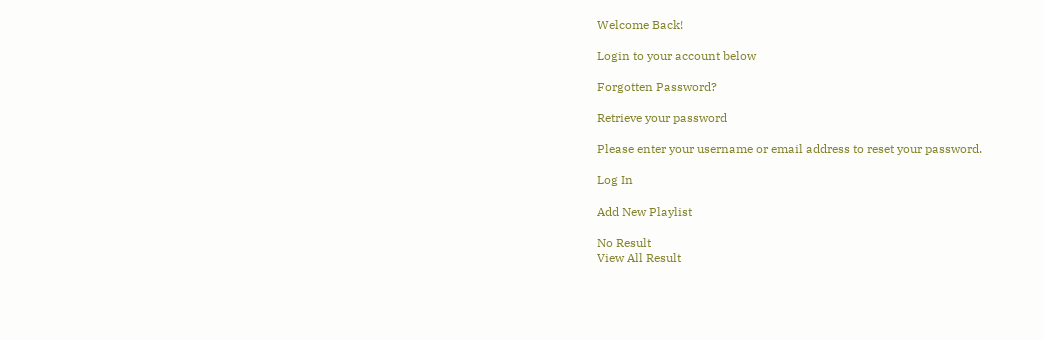Welcome Back!

Login to your account below

Forgotten Password?

Retrieve your password

Please enter your username or email address to reset your password.

Log In

Add New Playlist

No Result
View All Result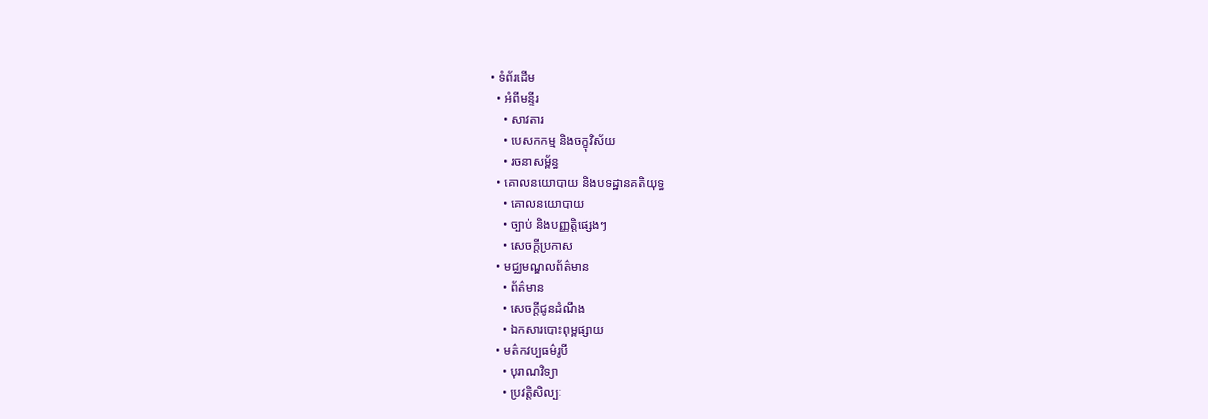• ទំព័រដើម
  • អំពីមន្ទីរ
    • សាវតារ
    • បេសកកម្ម និងចក្ខុវិស័យ
    • រចនាសម្ព័ន្ធ
  • គោលនយោបាយ និងបទដ្ឋានគតិយុទ្ធ
    • គោលនយោបាយ
    • ច្បាប់ និងបញ្ញត្តិផ្សេងៗ
    • សេចក្តីប្រកាស
  • មជ្ឈមណ្ឌលព័ត៌មាន
    • ព័ត៌មាន
    • សេចក្តីជូនដំណឹង
    • ឯកសារបោះពុម្ពផ្សាយ
  • មត៌កវប្បធម៌រូបី
    • បុរាណវិទ្យា
    • ប្រវត្តិសិល្បៈ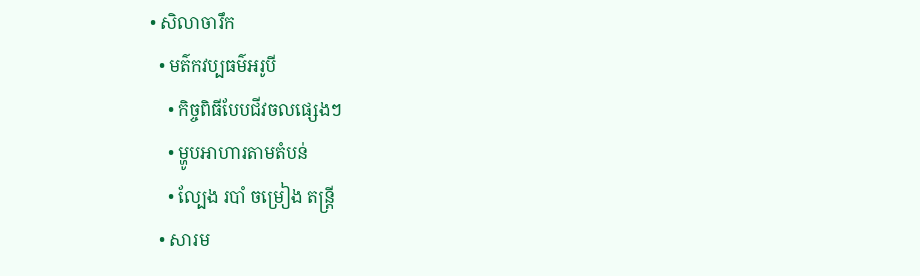• សិលាចារឹក
  • មត៌កវប្បធម៌អរូបី
    • កិច្ចពិធីបែបជីវចលផ្សេងៗ
    • ម្ហូបអាហារតាមតំបន់
    • ល្បែង របាំ ចម្រៀង តន្រ្តី
  • សារម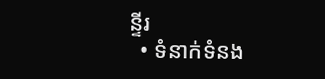ន្ទីរ
  • ទំនាក់ទំនង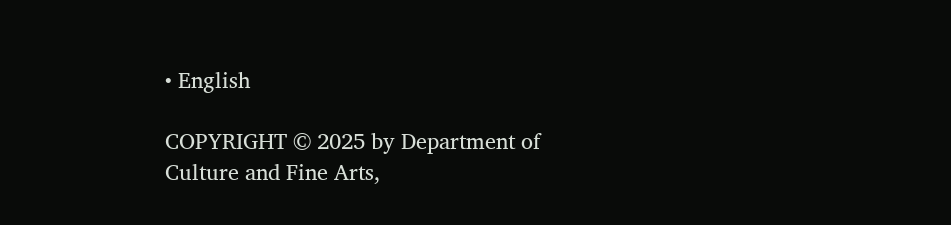• English

COPYRIGHT © 2025 by Department of Culture and Fine Arts,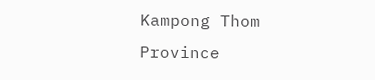Kampong Thom Province